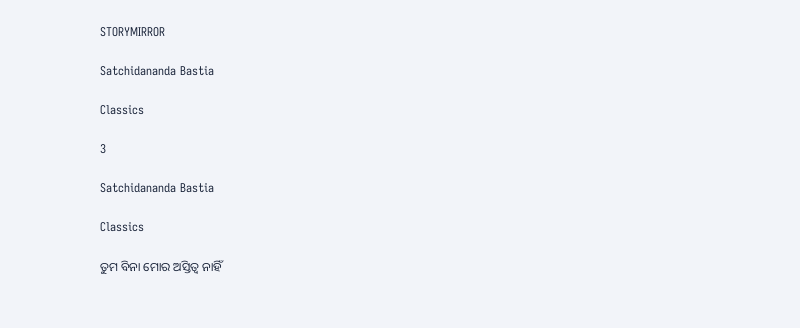STORYMIRROR

Satchidananda Bastia

Classics

3

Satchidananda Bastia

Classics

ତୁମ ବିନା ମୋର ଅସ୍ତିତ୍ବ ନାହିଁ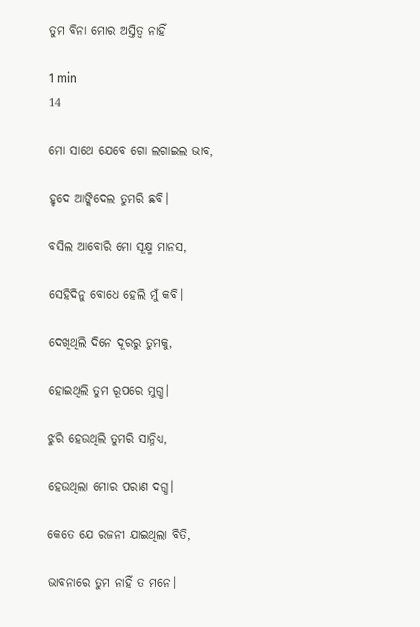ତୁମ ବିନା ମୋର ଅସ୍ତିତ୍ବ ନାହିଁ

1 min
14

ମୋ ସାଥେ ଯେବେ ଗୋ ଲଗାଇଲ ଭାବ,

ହୃଦେ ଆଙ୍କିଦେଲ ତୁମରି ଛବି।

ବସିଲ ଆବୋରି ମୋ ସୂକ୍ଷ୍ମ ମାନସ,

ସେହିଦିନୁ ବୋଧେ ହେଲି ମୁଁ କବି।

ଦେଖିଥିଲି ଦିନେ ଦୂରରୁ ତୁମକୁ,

ହୋଇଥିଲି ତୁମ ରୂପରେ ମୁଗ୍ଧ।

ଝୁରି ହେଉଥିଲି ତୁମରି ସାନ୍ନିଧ୍ୟ,

ହେଉଥିଲା ମୋର ପରାଣ ଦଗ୍ଧ।

କେତେ ଯେ ରଜନୀ ଯାଇଥିଲା ବିତି,

ଭାବନାରେ ତୁମ ନାହିଁ ତ ମନେ।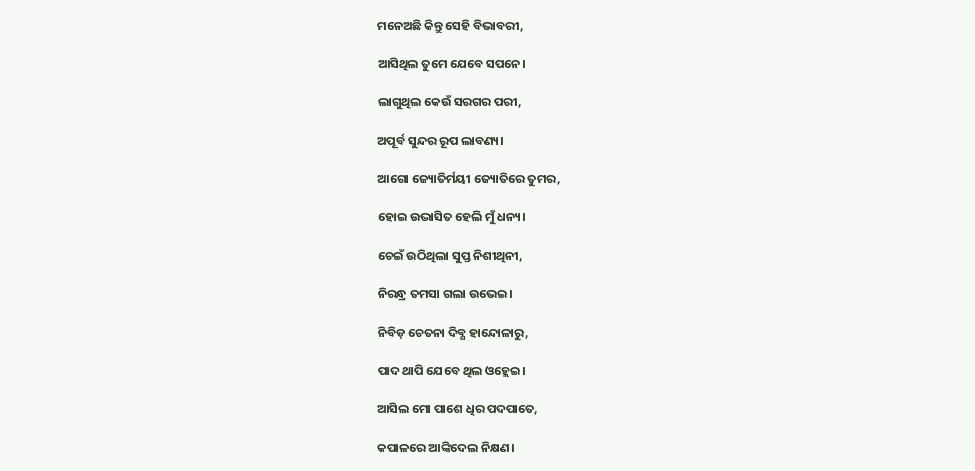ମନେଅଛି କିନ୍ତୁ ସେହି ବିଭାବରୀ,

ଆସିଥିଲ ତୁମେ ଯେବେ ସପନେ।

ଲାଗୁଥିଲ କେଉଁ ସରଗର ପରୀ,

ଅପୂର୍ବ ସୁନ୍ଦର ରୂପ ଲାବଣ୍ୟ।

ଆଗୋ ଜ୍ୟୋତିର୍ମୟୀ ଜ୍ୟୋତିରେ ତୁମର,

ହୋଇ ଉଦ୍ଭାସିତ ହେଲି ମୁଁ ଧନ୍ୟ।

ଚେଇଁ ଉଠିଥିଲା ସୁପ୍ତ ନିଶୀଥିନୀ,

ନିରନ୍ଧ୍ର ତମସା ଗଲା ଉଭେଇ।

ନିବିଡ଼ ଚେତନା ଦିବ୍ଯ ହାନ୍ଦୋଳାରୁ,

ପାଦ ଥାପି ଯେବେ ଥିଲ ଓହ୍ଲେଇ।

ଆସିଲ ମୋ ପାଶେ ଧିର ପଦପାତେ,

କପାଳରେ ଆଙ୍କିଦେଲ ନିକ୍ଷଣ।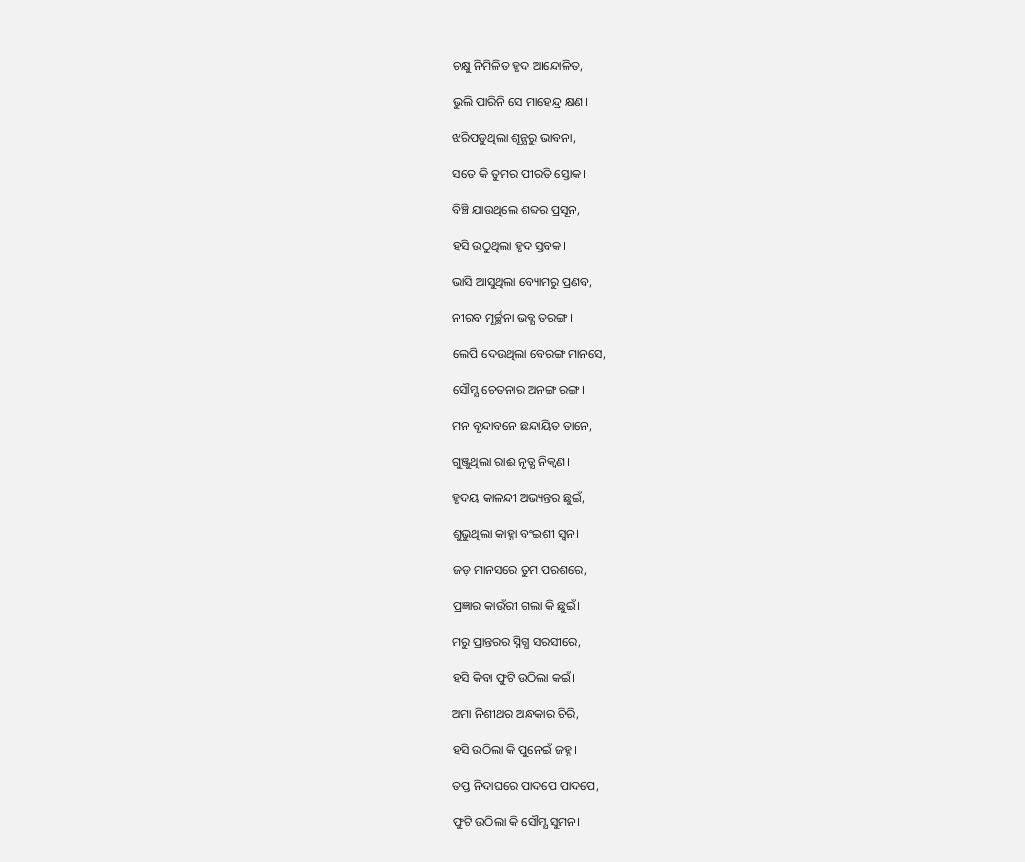ଚକ୍ଷୁ ନିମିଳିତ ହୃଦ ଆନ୍ଦୋଳିତ,

ଭୁଲି ପାରିନି ସେ ମାହେନ୍ଦ୍ର କ୍ଷଣ।

ଝରିପଡୁଥିଲା ଶୂନ୍ଯରୁ ଭାବନା,

ସତେ କି ତୁମର ପୀରତି ସ୍ତୋକ।

ବିଞ୍ଚି ଯାଉଥିଲେ ଶବ୍ଦର ପ୍ରସୂନ,

ହସି ଉଠୁଥିଲା ହୃଦ ସ୍ତବକ।

ଭାସି ଆସୁଥିଲା ବ୍ୟୋମରୁ ପ୍ରଣବ,

ନୀରବ ମୂର୍ଚ୍ଛନା ଭବ୍ଯ ତରଙ୍ଗ।

ଲେପି ଦେଉଥିଲା ବେରଙ୍ଗ ମାନସେ,

ସୌମ୍ଯ ଚେତନାର ଅନଙ୍ଗ ରଙ୍ଗ।

ମନ ବୃନ୍ଦାବନେ ଛନ୍ଦାୟିତ ତାନେ,

ଗୁଞ୍ଜୁଥିଲା ରାଈ ନୃତ୍ଯ ନିକ୍ବଣ।

ହୃଦୟ କାଳନ୍ଦୀ ଅଭ୍ୟନ୍ତର ଛୁଇଁ,

ଶୁଭୁଥିଲା କାହ୍ନା ବଂଇଶୀ ସ୍ବନ।

ଜଡ଼ ମାନସରେ ତୁମ ପରଶରେ,

ପ୍ରଜ୍ଞାର କାଉଁରୀ ଗଲା କି ଛୁଇଁ।

ମରୁ ପ୍ରାନ୍ତରର ସ୍ନିଗ୍ଧ ସରସୀରେ,

ହସି କିବା ଫୁଟି ଉଠିଲା କଇଁ।

ଅମା ନିଶୀଥର ଅନ୍ଧକାର ଚିରି,

ହସି ଉଠିଲା କି ପୁନେଇଁ ଜହ୍ନ।

ତପ୍ତ ନିଦାଘରେ ପାଦପେ ପାଦପେ,

ଫୁଟି ଉଠିଲା କି ସୌମ୍ଯ ସୁମନ।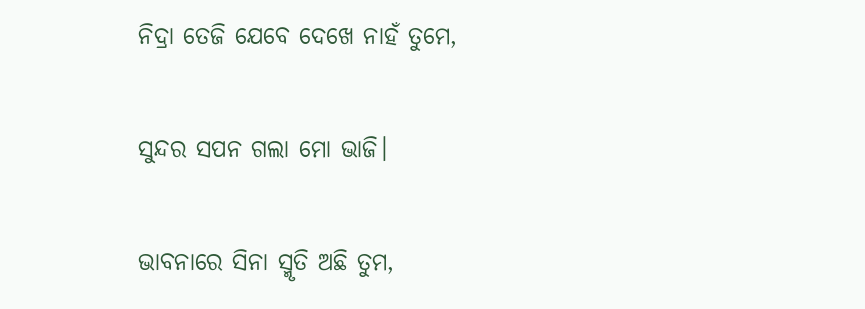ନିଦ୍ରା ତେଜି ଯେବେ ଦେଖେ ନାହଁ ତୁମେ,

ସୁନ୍ଦର ସପନ ଗଲା ମୋ ଭାଜି।

ଭାବନାରେ ସିନା ସ୍ମୃତି ଅଛି ତୁମ,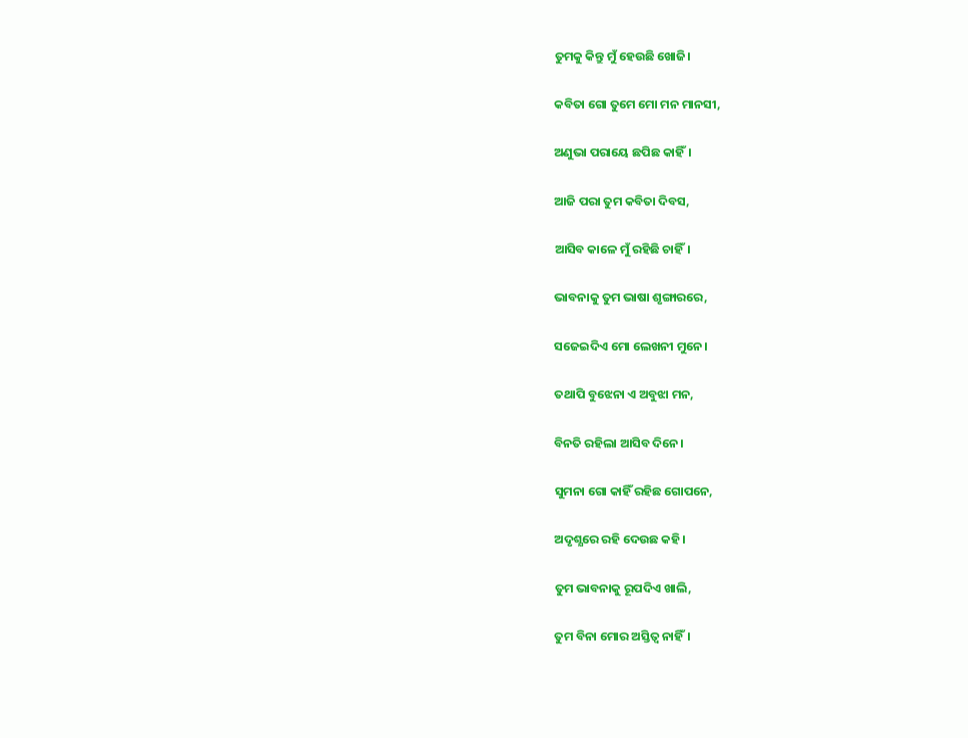ତୁମକୁ କିନ୍ତୁ ମୁଁ ହେଉଛି ଖୋଜି।

କବିତା ଗୋ ତୁମେ ମୋ ମନ ମାନସୀ,

ଅଣୁଭା ପରାୟେ ଛପିଛ କାହିଁ।

ଆଜି ପରା ତୁମ କବିତା ଦିବସ,

ଆସିବ କାଳେ ମୁଁ ରହିଛି ଚାହିଁ।

ଭାବନାକୁ ତୁମ ଭାଷା ଶୃଙ୍ଗାରରେ,

ସଜେଇଦିଏ ମୋ ଲେଖନୀ ମୁନେ।

ତଥାପି ବୁଝେନା ଏ ଅବୁଝା ମନ,

ବିନତି ରହିଲା ଆସିବ ଦିନେ।

ସୁମନା ଗୋ କାହିଁ ରହିଛ ଗୋପନେ,

ଅଦୃଶ୍ଯରେ ରହି ଦେଉଛ କହି।

ତୁମ ଭାବନାକୁ ରୂପଦିଏ ଖାଲି,

ତୁମ ବିନା ମୋର ଅସ୍ତିତ୍ବ ନାହିଁ।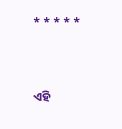* * * * *



ଏହି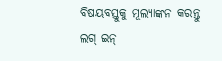ବିଷୟବସ୍ତୁକୁ ମୂଲ୍ୟାଙ୍କନ କରନ୍ତୁ
ଲଗ୍ ଇନ୍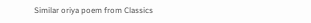Similar oriya poem from Classics